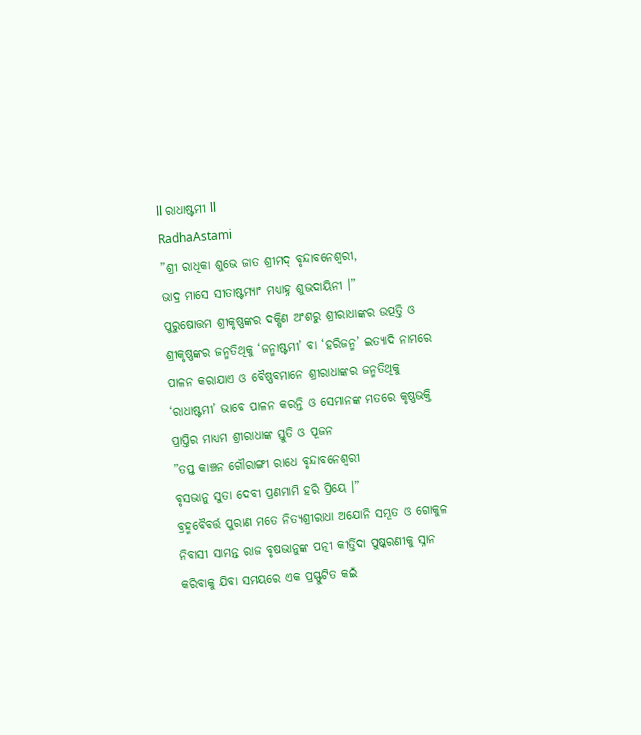ll ରାଧାଷ୍ଟମୀ ll
RadhaAstami
”ଶ୍ରୀ ରାଧିକା ଶୁଭେ ଜାତ ଶ୍ରୀମଦ୍ ବୃନ୍ଦାବନେଶ୍ୱରୀ,
ଭାଦ୍ର ମାସେ ସୀତାଷ୍ଟମ୍ୟାଂ ମଧ୍ୟାହ୍ନ ଶୁଭଦାୟିନୀ ।”
ପୁରୁଷୋତ୍ତମ ଶ୍ରୀକୃଷ୍ଣଙ୍କର ଦକ୍ଷିଣ ଅଂଶରୁ ଶ୍ରୀରାଧାଙ୍କର ଉତ୍ପତ୍ତି ଓ ଶ୍ରୀକୃଷ୍ଣଙ୍କର ଜନ୍ମତିଥିକୁ ‘ଜନ୍ମାଷ୍ଟମୀ’ ବା ‘ହରିଜନ୍ମ’ ଇତ୍ୟାଦି ନାମରେ ପାଳନ କରାଯାଏ ଓ ବୈଷ୍ଣବମାନେ ଶ୍ରୀରାଧାଙ୍କର ଜନ୍ମତିଥିକୁ ‘ରାଧାଷ୍ଟମୀ’ ଭାବେ ପାଳନ କରନ୍ତି ଓ ସେମାନଙ୍କ ମତରେ କୃଷ୍ଣଭକ୍ତି ପ୍ରାପ୍ତିର ମାଧ୍ୟମ ଶ୍ରୀରାଧାଙ୍କ ସ୍ତୁତି ଓ ପୂଜନ
”ତପ୍ତ କାଞ୍ଚନ ଗୌରାଙ୍ଗୀ ରାଧେ ବୃନ୍ଦାବନେଶ୍ୱରୀ
ବୃସଭାନୁ ସୁତା ଦେବୀ ପ୍ରଣମାମି ହରି ପ୍ରିୟେ ।”
ବ୍ରହ୍ମବୈବର୍ତ୍ତ ପୁରାଣ ମତେ ନିତ୍ୟଶ୍ରୀରାଧା ଅଯୋନି ସମ୍ଭୂତ ଓ ଗୋକୁଳ ନିବାସୀ ସାମନ୍ତ ରାଜ ବୃଷଭାନୁଙ୍କ ପତ୍ନୀ କୀର୍ତ୍ତିଦା ପୁଷ୍କରଣୀକୁ ସ୍ନାନ କରିବାକୁ ଯିବା ସମୟରେ ଏକ ପ୍ରସ୍ଫୁଟିତ କଇଁ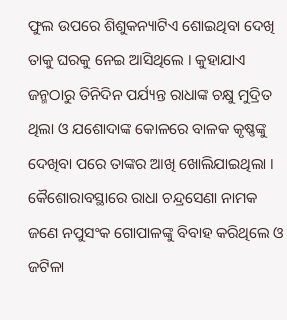ଫୁଲ ଉପରେ ଶିଶୁକନ୍ୟାଟିଏ ଶୋଇଥିବା ଦେଖି ତାକୁ ଘରକୁ ନେଇ ଆସିଥିଲେ । କୁହାଯାଏ ଜନ୍ମଠାରୁ ତିନିଦିନ ପର୍ଯ୍ୟନ୍ତ ରାଧାଙ୍କ ଚକ୍ଷୁ ମୁଦ୍ରିତ ଥିଲା ଓ ଯଶୋଦାଙ୍କ କୋଳରେ ବାଳକ କୃଷ୍ଣଙ୍କୁ ଦେଖିବା ପରେ ତାଙ୍କର ଆଖି ଖୋଲିଯାଇଥିଲା ।
କୈଶୋରାବସ୍ଥାରେ ରାଧା ଚନ୍ଦ୍ରସେଣା ନାମକ ଜଣେ ନପୁସଂକ ଗୋପାଳଙ୍କୁ ବିବାହ କରିଥିଲେ ଓ ଜଟିଳା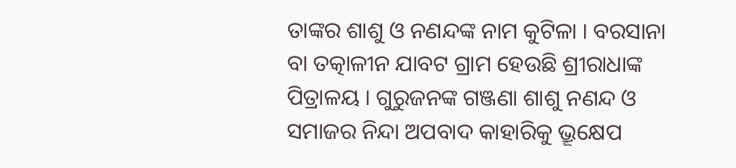ତାଙ୍କର ଶାଶୁ ଓ ନଣନ୍ଦଙ୍କ ନାମ କୁଟିଳା । ବରସାନା ବା ତତ୍କାଳୀନ ଯାବଟ ଗ୍ରାମ ହେଉଛି ଶ୍ରୀରାଧାଙ୍କ ପିତ୍ରାଳୟ । ଗୁରୁଜନଙ୍କ ଗଞ୍ଜଣା ଶାଶୁ ନଣନ୍ଦ ଓ ସମାଜର ନିନ୍ଦା ଅପବାଦ କାହାରିକୁ ଭ୍ରୂକ୍ଷେପ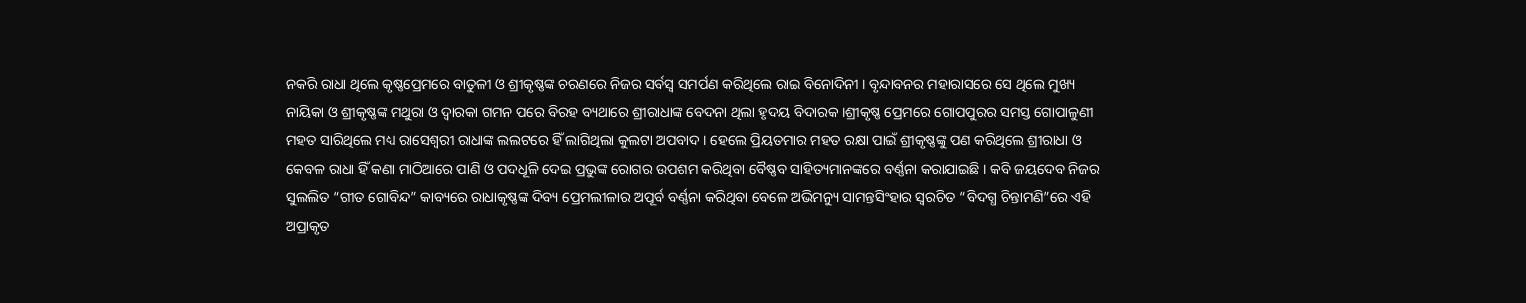ନକରି ରାଧା ଥିଲେ କୃଷ୍ଣପ୍ରେମରେ ବାତୁଳୀ ଓ ଶ୍ରୀକୃଷ୍ଣଙ୍କ ଚରଣରେ ନିଜର ସର୍ବସ୍ୱ ସମର୍ପଣ କରିଥିଲେ ରାଇ ବିନୋଦିନୀ । ବୃନ୍ଦାବନର ମହାରାସରେ ସେ ଥିଲେ ମୁଖ୍ୟ ନାୟିକା ଓ ଶ୍ରୀକୃଷ୍ଣଙ୍କ ମଥୁରା ଓ ଦ୍ୱାରକା ଗମନ ପରେ ବିରହ ବ୍ୟଥାରେ ଶ୍ରୀରାଧାଙ୍କ ବେଦନା ଥିଲା ହୃଦୟ ବିଦାରକ ।ଶ୍ରୀକୃଷ୍ଣ ପ୍ରେମରେ ଗୋପପୁରର ସମସ୍ତ ଗୋପାଳୁଣୀ ମହତ ସାରିଥିଲେ ମଧ୍ୟ ରାସେଶ୍ୱରୀ ରାଧାଙ୍କ ଲଲଟରେ ହିଁ ଲାଗିଥିଲା କୁଲଟା ଅପବାଦ । ହେଲେ ପ୍ରିୟତମାର ମହତ ରକ୍ଷା ପାଇଁ ଶ୍ରୀକୃଷ୍ଣଙ୍କୁ ପଣ କରିଥିଲେ ଶ୍ରୀରାଧା ଓ କେବଳ ରାଧା ହିଁ କଣା ମାଠିଆରେ ପାଣି ଓ ପଦଧୂଳି ଦେଇ ପ୍ରଭୁଙ୍କ ରୋଗର ଉପଶମ କରିଥିବା ବୈଷ୍ଣବ ସାହିତ୍ୟମାନଙ୍କରେ ବର୍ଣ୍ଣନା କରାଯାଇଛି । କବି ଜୟଦେବ ନିଜର ସୁଲଲିତ “ଗୀତ ଗୋବିନ୍ଦ” କାବ୍ୟରେ ରାଧାକୃଷ୍ଣଙ୍କ ଦିବ୍ୟ ପ୍ରେମଲୀଳାର ଅପୂର୍ବ ବର୍ଣ୍ଣନା କରିଥିବା ବେଳେ ଅଭିମନ୍ୟୁ ସାମନ୍ତସିଂହାର ସ୍ୱରଚିତ “ବିଦଗ୍ଧ ଚିନ୍ତାମଣି”ରେ ଏହି ଅପ୍ରାକୃତ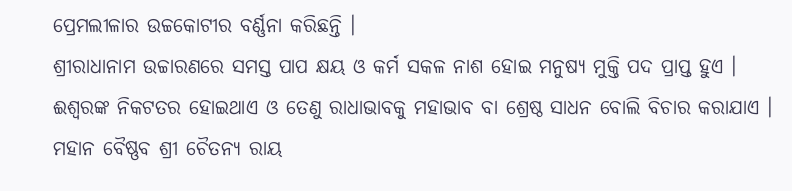ପ୍ରେମଲୀଳାର ଉଚ୍ଚକୋଟୀର ବର୍ଣ୍ଣନା କରିଛନ୍ତି ।
ଶ୍ରୀରାଧାନାମ ଉଚ୍ଚାରଣରେ ସମସ୍ତ ପାପ କ୍ଷୟ ଓ କର୍ମ ସକଳ ନାଶ ହୋଇ ମନୁଷ୍ୟ ମୁକ୍ତି ପଦ ପ୍ରାପ୍ତ ହୁଏ । ଈଶ୍ୱରଙ୍କ ନିକଟତର ହୋଇଥାଏ ଓ ତେଣୁ ରାଧାଭାବକୁ ମହାଭାବ ବା ଶ୍ରେଷ୍ଠ ସାଧନ ବୋଲି ବିଚାର କରାଯାଏ । ମହାନ ବୈଷ୍ଣବ ଶ୍ରୀ ଚୈତନ୍ୟ ରାୟ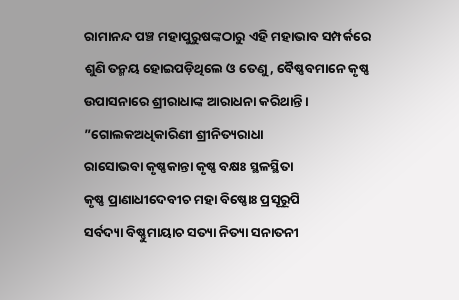ରାମାନନ୍ଦ ପଞ୍ଚ ମହାପୁରୁଷଙ୍କଠାରୁ ଏହି ମହାଭାବ ସମ୍ପର୍କରେ ଶୁଣି ତନ୍ମୟ ହୋଇପଡ଼ିଥିଲେ ଓ ତେଣୁ, ବୈଷ୍ଣବମାନେ କୃଷ୍ଣ ଉପାସନାରେ ଶ୍ରୀରାଧାଙ୍କ ଆରାଧନା କରିଥାନ୍ତି ।
”ଗୋଲକଅଧିକାରିଣୀ ଶ୍ରୀନିତ୍ୟରାଧା
ରାସୋଭବା କୃଷ୍ଣକାନ୍ତା କୃଷ୍ଣ ବକ୍ଷଃ ସ୍ଥଳସ୍ଥିତା
କୃଷ୍ଣ ପ୍ରାଣାଧୀଦେବୀଚ ମହା ବିଷ୍ଣୋଃ ପ୍ରସୂରୂପି
ସର୍ବଦ୍ୟା ବିଷ୍ଣୁମାୟାଚ ସତ୍ୟା ନିତ୍ୟା ସନାତନୀ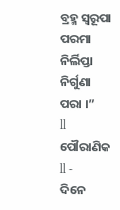ବ୍ରହ୍ମ ସ୍ୱରୂପା ପରମା ନିର୍ଲିପ୍ତା ନିର୍ଗୁଣା ପରା ।”
ll ପୌରାଣିକ ll -
ଦିନେ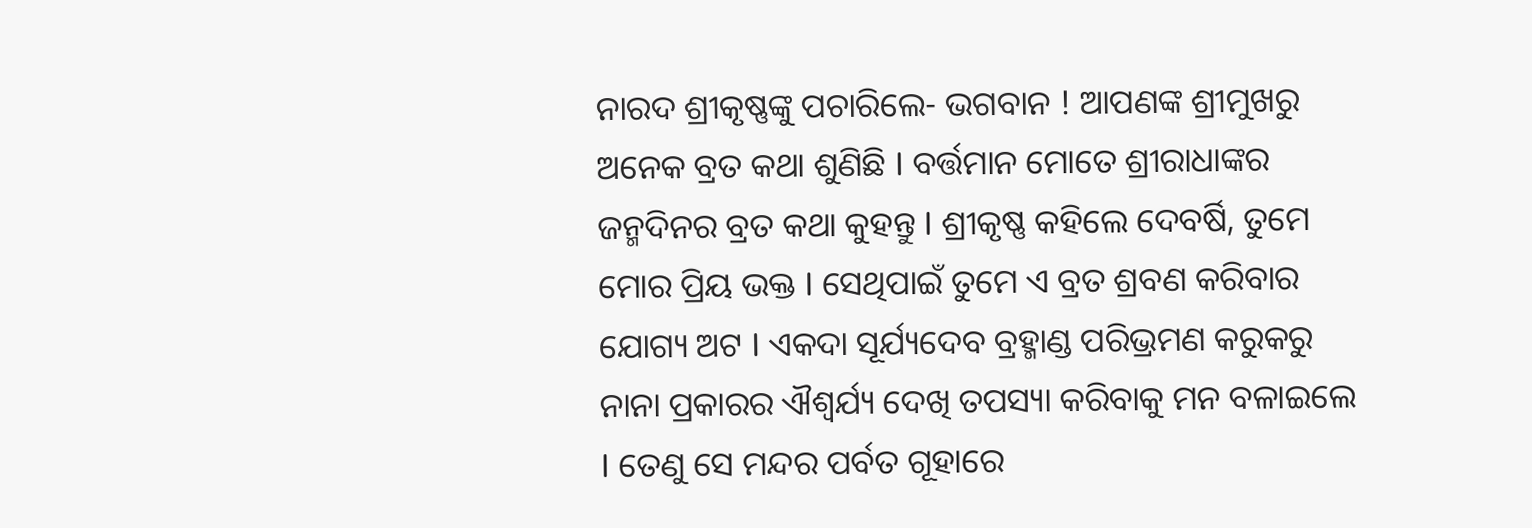ନାରଦ ଶ୍ରୀକୃଷ୍ଣଙ୍କୁ ପଚାରିଲେ- ଭଗବାନ ! ଆପଣଙ୍କ ଶ୍ରୀମୁଖରୁ ଅନେକ ବ୍ରତ କଥା ଶୁଣିଛି I ବର୍ତ୍ତମାନ ମୋତେ ଶ୍ରୀରାଧାଙ୍କର ଜନ୍ମଦିନର ବ୍ରତ କଥା କୁହନ୍ତୁ I ଶ୍ରୀକୃଷ୍ଣ କହିଲେ ଦେବର୍ଷି, ତୁମେ ମୋର ପ୍ରିୟ ଭକ୍ତ I ସେଥିପାଇଁ ତୁମେ ଏ ବ୍ରତ ଶ୍ରବଣ କରିବାର ଯୋଗ୍ୟ ଅଟ I ଏକଦା ସୂର୍ଯ୍ୟଦେବ ବ୍ରହ୍ମାଣ୍ଡ ପରିଭ୍ରମଣ କରୁକରୁ ନାନା ପ୍ରକାରର ଐଶ୍ୱର୍ଯ୍ୟ ଦେଖି ତପସ୍ୟା କରିବାକୁ ମନ ବଳାଇଲେ I ତେଣୁ ସେ ମନ୍ଦର ପର୍ବତ ଗୂହାରେ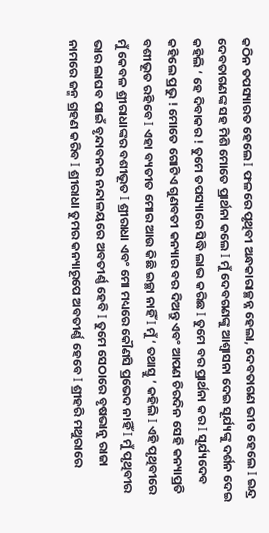କଠିନ ତପସ୍ୟାରତ ହେଲେ I ଫଳରେ ପୃଥିବୀ ଅନ୍ଧକାରାଚ୍ଛନ୍ନ ହେଲା, ଦେବତାଗଣ ଭୀତ ହେଲେ I ଇନ୍ଦ୍ର ଦେବତାଗଣଙ୍କ ସହ ମିଶି ମୋତେ ପ୍ରାର୍ଥନା କଲେ I ମୁଁ ଦେବଗଣଙ୍କୁ ଆଶ୍ୱାସନା ଦେଇ ସୂର୍ଯ୍ୟଙ୍କୁ ଦର୍ଶନ ଦେଇ କହିଲି ‘ ହେ ଦିବାକର ! ତୁମେ ତପସ୍ୟାରେ ସିଦ୍ଧି ଲାଭ କରିଛ I ତୁମେ ବର ପ୍ରାର୍ଥନା କର I ସୂର୍ଯ୍ୟଦେବ କହିଲେ ପ୍ରଭୁ ! ମୋତେ ଗୋଟିଏ ଗୁଣବତୀ କନ୍ୟାର ବର ଦିଅନ୍ତୁ ଏବଂ ଆପଣ ଚିରଦିନ ସେହି କନ୍ୟାପ୍ରତି ବଶୀଭୂତ ରହିବେ I ଏହା ବ୍ୟତୀତ ମୋର ଆଉ କିଛି ଇଚ୍ଛା ନାହିଁ I ମୁଁ ‘ ତଥାସ୍ତୁ ’ କହିଲି I ଏହି ପୃଥିବୀରେ ମୁଁ କେବଳ ଶ୍ରୀରାଧାଙ୍କର ବଶୀଭୂତ I ଶ୍ରୀରାଧା ଏବଂ ମୋ ମଧ୍ୟରେ କୌଣସି ପ୍ରଭେଦ ନାହିଁ I ମୁଁ ପୃଥିବୀର ଭାର ଲାଘବ ପାଇଁ ବୃନ୍ଦାବନର ନନ୍ଦାଳୟରେ ଅବତୀର୍ଣ୍ଣ ହେବି I ତୁମେ ସେଠାରେ ବୃଷଭାନୁ ରାଜା ନାମରେ ଜନ୍ମ ଗ୍ରହଣ କରିବ I ଶ୍ରୀରାଧା ତୁମର କନ୍ୟାରୂପେ ଅବତୀର୍ଣ୍ଣ ହେବେ I ଶ୍ରୀହରି ମଥୁରାରେ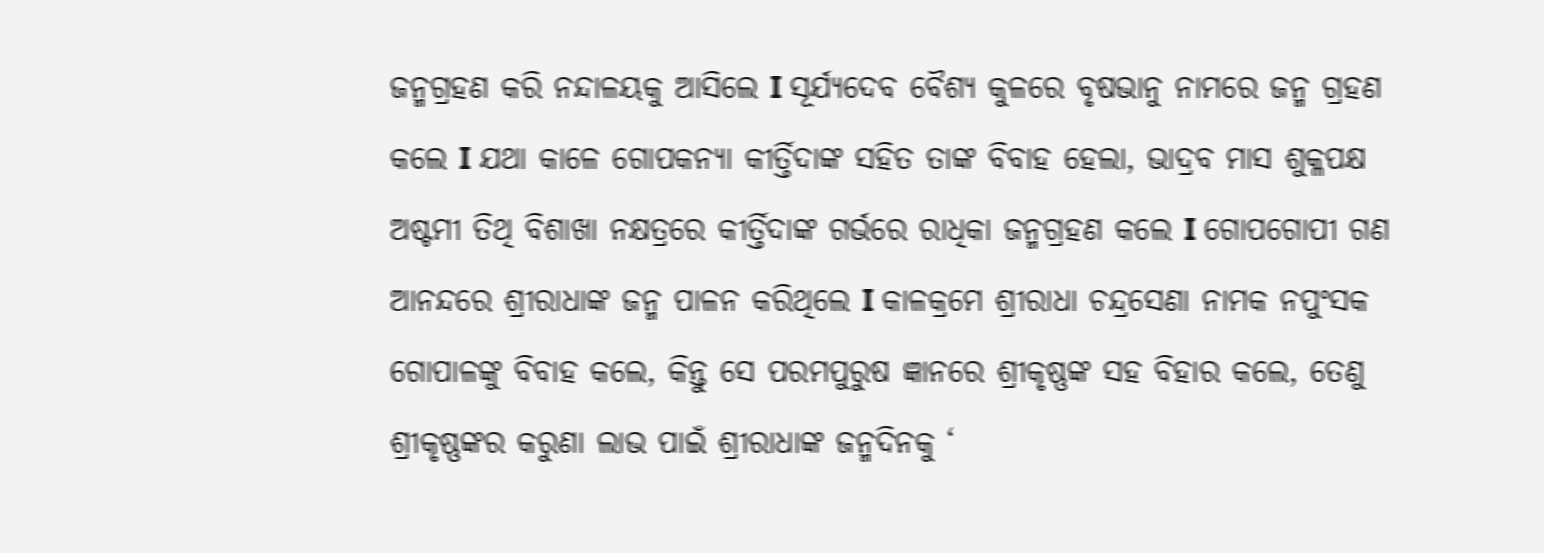ଜନ୍ମଗ୍ରହଣ କରି ନନ୍ଦାଳୟକୁ ଆସିଲେ I ସୂର୍ଯ୍ୟଦେବ ବୈଶ୍ୟ କୁଳରେ ବୃଷଭାନୁ ନାମରେ ଜନ୍ମ ଗ୍ରହଣ କଲେ I ଯଥା କାଳେ ଗୋପକନ୍ୟା କୀର୍ତ୍ତିଦାଙ୍କ ସହିତ ତାଙ୍କ ବିବାହ ହେଲା, ଭାଦ୍ରବ ମାସ ଶୁକ୍ଳପକ୍ଷ ଅଷ୍ଟମୀ ତିଥି ବିଶାଖା ନକ୍ଷତ୍ରରେ କୀର୍ତ୍ତିଦାଙ୍କ ଗର୍ଭରେ ରାଧିକା ଜନ୍ମଗ୍ରହଣ କଲେ I ଗୋପଗୋପୀ ଗଣ ଆନନ୍ଦରେ ଶ୍ରୀରାଧାଙ୍କ ଜନ୍ମ ପାଳନ କରିଥିଲେ I କାଳକ୍ରମେ ଶ୍ରୀରାଧା ଚନ୍ଦ୍ରସେଣା ନାମକ ନପୁଂସକ ଗୋପାଳଙ୍କୁ ବିବାହ କଲେ, କିନ୍ତୁ ସେ ପରମପୁରୁଷ ଜ୍ଞାନରେ ଶ୍ରୀକୃଷ୍ଣଙ୍କ ସହ ବିହାର କଲେ, ତେଣୁ ଶ୍ରୀକୃଷ୍ଣଙ୍କର କରୁଣା ଲାଭ ପାଇଁ ଶ୍ରୀରାଧାଙ୍କ ଜନ୍ମଦିନକୁ ‘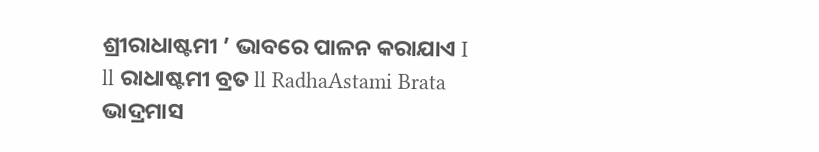ଶ୍ରୀରାଧାଷ୍ଟମୀ ’ ଭାବରେ ପାଳନ କରାଯାଏ I
ll ରାଧାଷ୍ଟମୀ ବ୍ରତ ll RadhaAstami Brata
ଭାଦ୍ରମାସ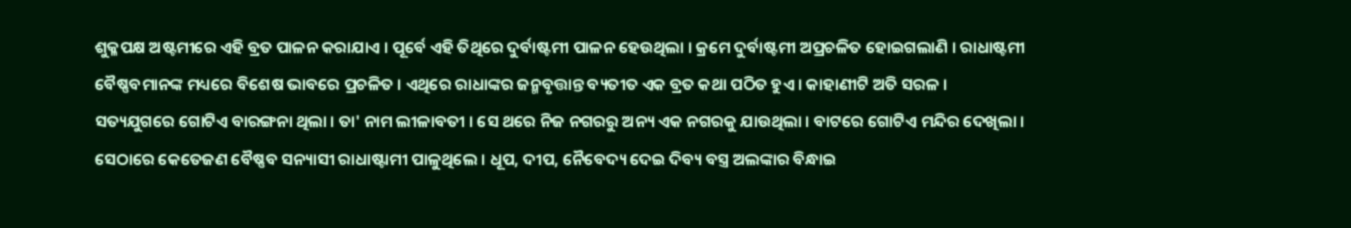ଶୁକ୍ଳପକ୍ଷ ଅଷ୍ଟମୀରେ ଏହି ବ୍ରତ ପାଳନ କରାଯାଏ । ପୂର୍ବେ ଏହି ତିଥିରେ ଦୁର୍ବାଷ୍ଟମୀ ପାଳନ ହେଉଥିଲା । କ୍ରମେ ଦୁର୍ବାଷ୍ଟମୀ ଅପ୍ରଚଳିତ ହୋଇଗଲାଣି । ରାଧାଷ୍ଟମୀ ବୈଷ୍ଣବମାନଙ୍କ ମଧ୍ୟରେ ବିଶେଷ ଭାବରେ ପ୍ରଚଳିତ । ଏଥିରେ ରାଧାଙ୍କର ଜନ୍ମବୃତ୍ତାନ୍ତ ବ୍ୟତୀତ ଏକ ବ୍ରତ କଥା ପଠିତ ହୁଏ । କାହାଣୀଟି ଅତି ସରଳ । ସତ୍ୟଯୁଗରେ ଗୋଟିଏ ବାରଙ୍ଗନା ଥିଲା । ତା' ନାମ ଲୀଳାବତୀ । ସେ ଥରେ ନିଜ ନଗରରୁ ଅନ୍ୟ ଏକ ନଗରକୁ ଯାଉଥିଲା । ବାଟରେ ଗୋଟିଏ ମନ୍ଦିର ଦେଖିଲା । ସେଠାରେ କେତେଜଣ ବୈଷ୍ଣବ ସନ୍ୟାସୀ ରାଧାଷ୍ଟାମୀ ପାଳୁଥିଲେ । ଧୂପ, ଦୀପ, ନୈବେଦ୍ୟ ଦେଇ ଦିବ୍ୟ ବସ୍ତ୍ର ଅଲଙ୍କାର ବିନ୍ଧାଇ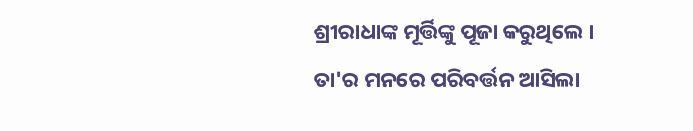ଶ୍ରୀରାଧାଙ୍କ ମୂର୍ତ୍ତିଙ୍କୁ ପୂଜା କରୁଥିଲେ । ତା'ର ମନରେ ପରିବର୍ତ୍ତନ ଆସିଲା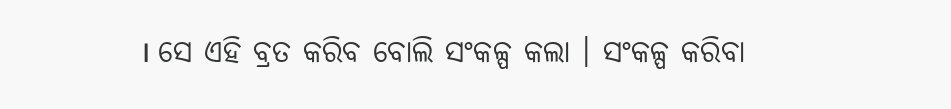। ସେ ଏହି ବ୍ରତ କରିବ ବୋଲି ସଂକଳ୍ପ କଲା । ସଂକଳ୍ପ କରିବା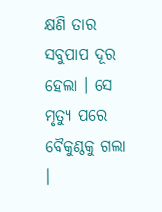କ୍ଷଣି ତାର ସବୁପାପ ଦୂର ହେଲା । ସେ ମୃତ୍ୟୁ ପରେ ବୈକୁଣ୍ଠକୁ ଗଲା ।